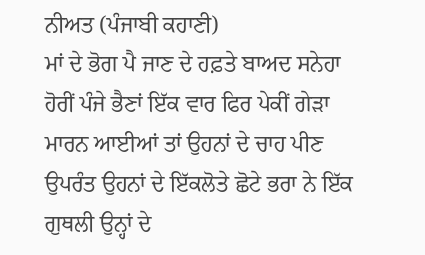ਨੀਅਤ (ਪੰਜਾਬੀ ਕਹਾਣੀ)
ਮਾਂ ਦੇ ਭੋਗ ਪੈ ਜਾਣ ਦੇ ਹਫ਼ਤੇ ਬਾਅਦ ਸਨੇਹਾ ਹੋਰੀਂ ਪੰਜੇ ਭੈਣਾਂ ਇੱਕ ਵਾਰ ਫਿਰ ਪੇਕੀਂ ਗੇੜਾ ਮਾਰਨ ਆਈਆਂ ਤਾਂ ਉਹਨਾਂ ਦੇ ਚਾਹ ਪੀਣ ਉਪਰੰਤ ਉਹਨਾਂ ਦੇ ਇੱਕਲੋਤੇ ਛੋਟੇ ਭਰਾ ਨੇ ਇੱਕ ਗੁਥਲੀ ਉਨ੍ਹਾਂ ਦੇ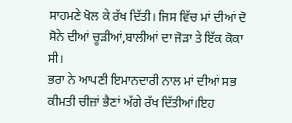ਸਾਹਮਣੇ ਖੋਲ ਕੇ ਰੱਖ ਦਿੱਤੀ। ਜਿਸ ਵਿੱਚ ਮਾਂ ਦੀਆਂ ਦੋ ਸੋਨੇ ਦੀਆਂ ਚੂੜੀਆਂ,ਬਾਲੀਆਂ ਦਾ ਜੋੜਾ ਤੇ ਇੱਕ ਕੋਕਾ ਸੀ।
ਭਰਾ ਨੇ ਆਪਣੀ ਇਮਾਨਦਾਰੀ ਨਾਲ ਮਾਂ ਦੀਆਂ ਸਭ ਕੀਮਤੀ ਚੀਜ਼ਾਂ ਭੈਣਾਂ ਅੱਗੇ ਰੱਖ ਦਿੱਤੀਆਂ।ਇਹ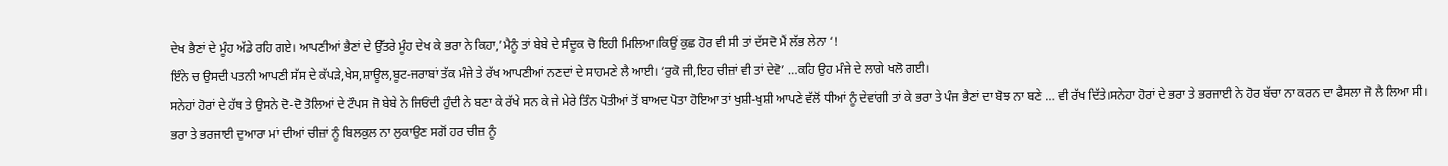ਦੇਖ ਭੈਣਾਂ ਦੇ ਮੂੰਹ ਅੱਡੇ ਰਹਿ ਗਏ। ਆਪਣੀਆਂ ਭੈਣਾਂ ਦੇ ਉੱਤਰੇ ਮੂੰਹ ਦੇਖ ਕੇ ਭਰਾ ਨੇ ਕਿਹਾ,’ਮੈਨੂੰ ਤਾਂ ਬੇਬੇ ਦੇ ਸੰਦੂਕ ਚੋ ਇਹੀ ਮਿਲਿਆ।ਕਿਉਂ ਕੁਛ ਹੋਰ ਵੀ ਸੀ ਤਾਂ ਦੱਸਦੋ ਮੈਂ ਲੱਭ ਲੇਨਾ ‘!
ਇੰਨੇ ਚ ਉਸਦੀ ਪਤਨੀ ਆਪਣੀ ਸੱਸ ਦੇ ਕੱਪੜੇ,ਖੇਸ,ਸ਼ਾਊਲ,ਬੂਟ-ਜਰਾਬਾਂ ਤੱਕ ਮੰਜੇ ਤੇ ਰੱਖ ਆਪਣੀਆਂ ਨਣਦਾਂ ਦੇ ਸਾਹਮਣੇ ਲੈ ਆਈ। ‘ਰੁਕੋ ਜੀ,ਇਹ ਚੀਜ਼ਾਂ ਵੀ ਤਾਂ ਦੇਵੋ’ …ਕਹਿ ਉਹ ਮੰਜੇ ਦੇ ਲਾਗੇ ਖਲੋ ਗਈ।
ਸਨੇਹਾਂ ਹੋਰਾਂ ਦੇ ਹੱਥ ਤੇ ਉਸਨੇ ਦੋ-ਦੋ ਤੋਲਿਆਂ ਦੇ ਟੌਪਸ ਜੋ ਬੇਬੇ ਨੇ ਜਿਓਂਦੀ ਹੁੰਦੀ ਨੇ ਬਣਾ ਕੇ ਰੱਖੇ ਸਨ ਕੇ ਜੇ ਮੇਰੇ ਤਿੰਨ ਪੋਤੀਆਂ ਤੋਂ ਬਾਅਦ ਪੋਤਾ ਹੋਇਆ ਤਾਂ ਖੁਸ਼ੀ-ਖੁਸ਼ੀ ਆਪਣੇ ਵੱਲੋਂ ਧੀਆਂ ਨੂੰ ਦੇਵਾਂਗੀ ਤਾਂ ਕੇ ਭਰਾ ਤੇ ਪੰਜ ਭੈਣਾਂ ਦਾ ਬੋਝ ਨਾ ਬਣੇ … ਵੀ ਰੱਖ ਦਿੱਤੇ।ਸਨੇਹਾ ਹੋਰਾਂ ਦੇ ਭਰਾ ਤੇ ਭਰਜਾਈ ਨੇ ਹੋਰ ਬੱਚਾ ਨਾ ਕਰਨ ਦਾ ਫੈਸਲਾ ਜੋ ਲੈ ਲਿਆ ਸੀ।
ਭਰਾ ਤੇ ਭਰਜਾਈ ਦੁਆਰਾ ਮਾਂ ਦੀਆਂ ਚੀਜ਼ਾਂ ਨੂੰ ਬਿਲਕੁਲ ਨਾ ਲੁਕਾਉਣ ਸਗੋਂ ਹਰ ਚੀਜ਼ ਨੂੰ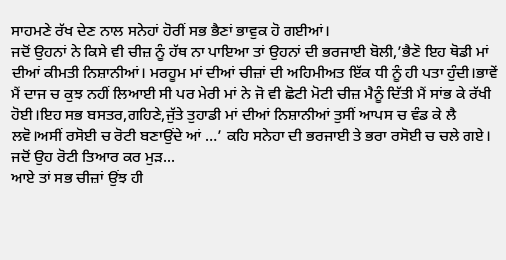ਸਾਹਮਣੇ ਰੱਖ ਦੇਣ ਨਾਲ ਸਨੇਹਾਂ ਹੋਰੀਂ ਸਭ ਭੈਣਾਂ ਭਾਵੁਕ ਹੋ ਗਈਆਂ।
ਜਦੋਂ ਉਹਨਾਂ ਨੇ ਕਿਸੇ ਵੀ ਚੀਜ਼ ਨੂੰ ਹੱਥ ਨਾ ਪਾਇਆ ਤਾਂ ਉਹਨਾਂ ਦੀ ਭਰਜਾਈ ਬੋਲੀ,’ਭੈਣੋ ਇਹ ਥੋਡੀ ਮਾਂ ਦੀਆਂ ਕੀਮਤੀ ਨਿਸ਼ਾਨੀਆਂ। ਮਰਹੂਮ ਮਾਂ ਦੀਆਂ ਚੀਜ਼ਾਂ ਦੀ ਅਹਿਮੀਅਤ ਇੱਕ ਧੀ ਨੂੰ ਹੀ ਪਤਾ ਹੁੰਦੀ।ਭਾਵੇਂ ਮੈਂ ਦਾਜ ਚ ਕੁਝ ਨਹੀਂ ਲਿਆਈ ਸੀ ਪਰ ਮੇਰੀ ਮਾਂ ਨੇ ਜੋ ਵੀ ਛੋਟੀ ਮੋਟੀ ਚੀਜ਼ ਮੈਨੂੰ ਦਿੱਤੀ ਮੈਂ ਸਾਂਭ ਕੇ ਰੱਖੀ ਹੋਈ।ਇਹ ਸਭ ਬਸਤਰ,ਗਹਿਣੇ,ਜੁੱਤੇ ਤੁਹਾਡੀ ਮਾਂ ਦੀਆਂ ਨਿਸ਼ਾਨੀਆਂ ਤੁਸੀਂ ਆਪਸ ਚ ਵੰਡ ਕੇ ਲੈ ਲਵੋ।ਅਸੀਂ ਰਸੋਈ ਚ ਰੋਟੀ ਬਣਾਉਂਦੇ ਆਂ …’ ਕਹਿ ਸਨੇਹਾ ਦੀ ਭਰਜਾਈ ਤੇ ਭਰਾ ਰਸੋਈ ਚ ਚਲੇ ਗਏ।
ਜਦੋਂ ਉਹ ਰੋਟੀ ਤਿਆਰ ਕਰ ਮੁੜ...
ਆਏ ਤਾਂ ਸਭ ਚੀਜ਼ਾਂ ਉਂਝ ਹੀ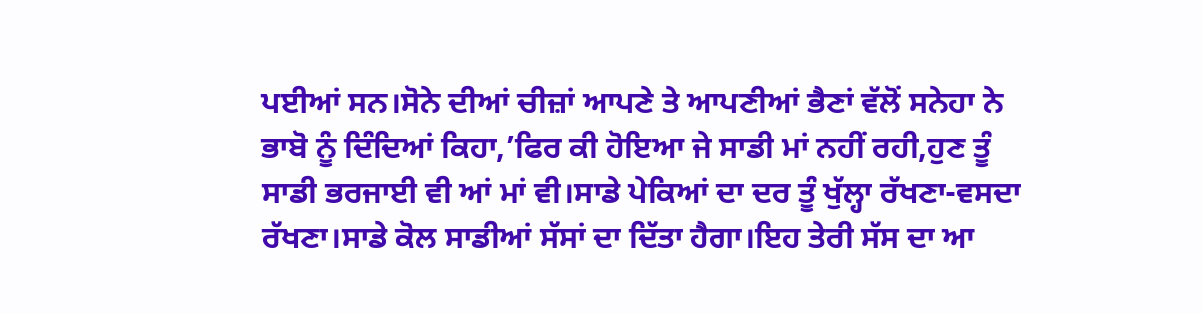ਪਈਆਂ ਸਨ।ਸੋਨੇ ਦੀਆਂ ਚੀਜ਼ਾਂ ਆਪਣੇ ਤੇ ਆਪਣੀਆਂ ਭੈਣਾਂ ਵੱਲੋਂ ਸਨੇਹਾ ਨੇ ਭਾਬੋ ਨੂੰ ਦਿੰਦਿਆਂ ਕਿਹਾ,’ਫਿਰ ਕੀ ਹੋਇਆ ਜੇ ਸਾਡੀ ਮਾਂ ਨਹੀਂ ਰਹੀ,ਹੁਣ ਤੂੰ ਸਾਡੀ ਭਰਜਾਈ ਵੀ ਆਂ ਮਾਂ ਵੀ।ਸਾਡੇ ਪੇਕਿਆਂ ਦਾ ਦਰ ਤੂੰ ਖੁੱਲ੍ਹਾ ਰੱਖਣਾ-ਵਸਦਾ ਰੱਖਣਾ।ਸਾਡੇ ਕੋਲ ਸਾਡੀਆਂ ਸੱਸਾਂ ਦਾ ਦਿੱਤਾ ਹੈਗਾ।ਇਹ ਤੇਰੀ ਸੱਸ ਦਾ ਆ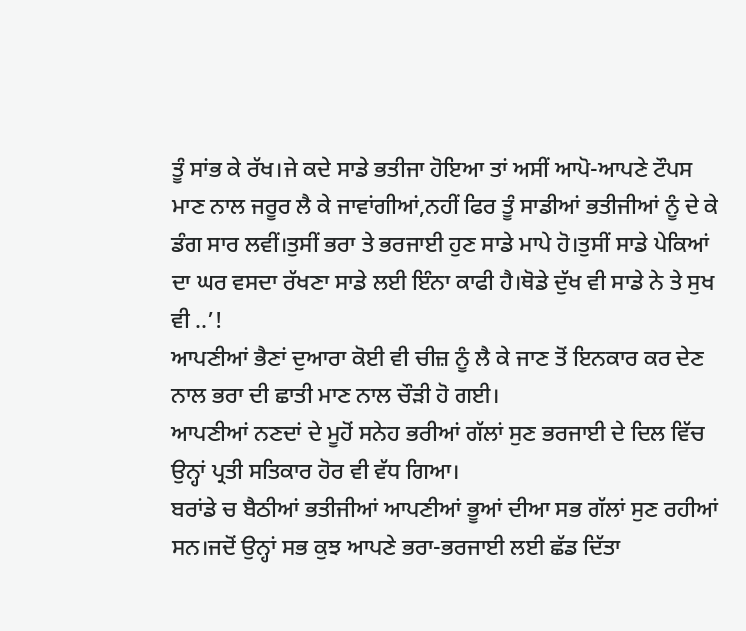ਤੂੰ ਸਾਂਭ ਕੇ ਰੱਖ।ਜੇ ਕਦੇ ਸਾਡੇ ਭਤੀਜਾ ਹੋਇਆ ਤਾਂ ਅਸੀਂ ਆਪੋ-ਆਪਣੇ ਟੌਪਸ ਮਾਣ ਨਾਲ ਜਰੂਰ ਲੈ ਕੇ ਜਾਵਾਂਗੀਆਂ,ਨਹੀਂ ਫਿਰ ਤੂੰ ਸਾਡੀਆਂ ਭਤੀਜੀਆਂ ਨੂੰ ਦੇ ਕੇ ਡੰਗ ਸਾਰ ਲਵੀਂ।ਤੁਸੀਂ ਭਰਾ ਤੇ ਭਰਜਾਈ ਹੁਣ ਸਾਡੇ ਮਾਪੇ ਹੋ।ਤੁਸੀਂ ਸਾਡੇ ਪੇਕਿਆਂ ਦਾ ਘਰ ਵਸਦਾ ਰੱਖਣਾ ਸਾਡੇ ਲਈ ਇੰਨਾ ਕਾਫੀ ਹੈ।ਥੋਡੇ ਦੁੱਖ ਵੀ ਸਾਡੇ ਨੇ ਤੇ ਸੁਖ ਵੀ ..’!
ਆਪਣੀਆਂ ਭੈਣਾਂ ਦੁਆਰਾ ਕੋਈ ਵੀ ਚੀਜ਼ ਨੂੰ ਲੈ ਕੇ ਜਾਣ ਤੋਂ ਇਨਕਾਰ ਕਰ ਦੇਣ ਨਾਲ ਭਰਾ ਦੀ ਛਾਤੀ ਮਾਣ ਨਾਲ ਚੌੜੀ ਹੋ ਗਈ।
ਆਪਣੀਆਂ ਨਣਦਾਂ ਦੇ ਮੂਹੋਂ ਸਨੇਹ ਭਰੀਆਂ ਗੱਲਾਂ ਸੁਣ ਭਰਜਾਈ ਦੇ ਦਿਲ ਵਿੱਚ ਉਨ੍ਹਾਂ ਪ੍ਰਤੀ ਸਤਿਕਾਰ ਹੋਰ ਵੀ ਵੱਧ ਗਿਆ।
ਬਰਾਂਡੇ ਚ ਬੈਠੀਆਂ ਭਤੀਜੀਆਂ ਆਪਣੀਆਂ ਭੂਆਂ ਦੀਆ ਸਭ ਗੱਲਾਂ ਸੁਣ ਰਹੀਆਂ ਸਨ।ਜਦੋਂ ਉਨ੍ਹਾਂ ਸਭ ਕੁਝ ਆਪਣੇ ਭਰਾ-ਭਰਜਾਈ ਲਈ ਛੱਡ ਦਿੱਤਾ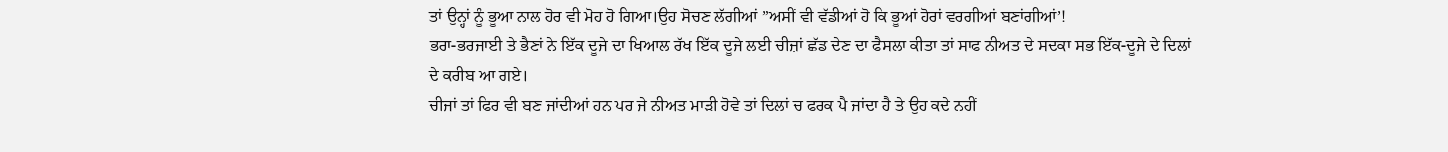ਤਾਂ ਉਨ੍ਹਾਂ ਨੂੰ ਭੂਆ ਨਾਲ ਹੋਰ ਵੀ ਮੋਹ ਹੋ ਗਿਆ।ਉਹ ਸੋਚਣ ਲੱਗੀਆਂ ”ਅਸੀਂ ਵੀ ਵੱਡੀਆਂ ਹੋ ਕਿ ਭੂਆਂ ਹੋਰਾਂ ਵਰਗੀਆਂ ਬਣਾਂਗੀਆਂ’!
ਭਰਾ-ਭਰਜਾਈ ਤੇ ਭੈਣਾਂ ਨੇ ਇੱਕ ਦੂਜੇ ਦਾ ਖਿਆਲ ਰੱਖ ਇੱਕ ਦੂਜੇ ਲਈ ਚੀਜ਼ਾਂ ਛੱਡ ਦੇਣ ਦਾ ਫੈਸਲਾ ਕੀਤਾ ਤਾਂ ਸਾਫ ਨੀਅਤ ਦੇ ਸਦਕਾ ਸਭ ਇੱਕ-ਦੂਜੇ ਦੇ ਦਿਲਾਂ ਦੇ ਕਰੀਬ ਆ ਗਏ।
ਚੀਜਾਂ ਤਾਂ ਫਿਰ ਵੀ ਬਣ ਜਾਂਦੀਆਂ ਹਨ ਪਰ ਜੇ ਨੀਅਤ ਮਾੜੀ ਹੋਵੇ ਤਾਂ ਦਿਲਾਂ ਚ ਫਰਕ ਪੈ ਜਾਂਦਾ ਹੈ ਤੇ ਉਹ ਕਦੇ ਨਹੀਂ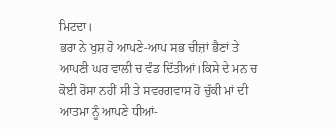ਮਿਟਦਾ।
ਭਰਾ ਨੇ ਖੁਸ਼ ਹੋ ਆਪਣੇ-ਆਪ ਸਭ ਚੀਜ਼ਾਂ ਭੈਣਾਂ ਤੇ ਆਪਣੀ ਘਰ ਵਾਲੀ ਚ ਵੰਡ ਦਿੱਤੀਆਂ।ਕਿਸੇ ਦੇ ਮਨ ਚ ਕੋਈ ਰੋਸਾ ਨਹੀਂ ਸੀ ਤੇ ਸਵਰਗਵਾਸ ਹੋ ਚੁੱਕੀ ਮਾਂ ਦੀ ਆਤਮਾ ਨੂੰ ਆਪਣੇ ਧੀਆਂ-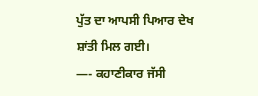ਪੁੱਤ ਦਾ ਆਪਸੀ ਪਿਆਰ ਦੇਖ ਸ਼ਾਂਤੀ ਮਿਲ ਗਈ।
—- ਕਹਾਣੀਕਾਰ ਜੱਸੀ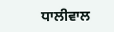ਧਾਲੀਵਾਲ